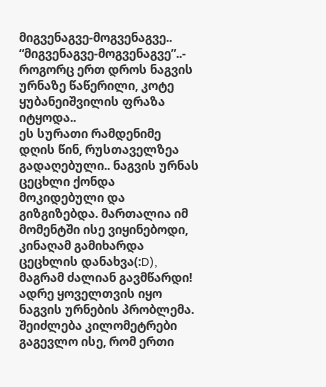მიგვენაგვე-მოგვენაგვე..
“მიგვენაგვე-მოგვენაგვე”..- როგორც ერთ დროს ნაგვის ურნაზე წაწერილი, კოტე ყუბანეიშვილის ფრაზა იტყოდა..
ეს სურათი რამდენიმე დღის წინ, რუსთაველზეა გადაღებული.. ნაგვის ურნას ცეცხლი ქონდა მოკიდებული და გიზგიზებდა. მართალია იმ მომენტში ისე ვიყინებოდი, კინაღამ გამიხარდა ცეცხლის დანახვა(:D), მაგრამ ძალიან გავმწარდი! ადრე ყოველთვის იყო ნაგვის ურნების პრობლემა. შეიძლება კილომეტრები გაგევლო ისე, რომ ერთი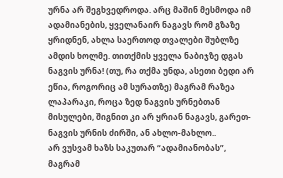ურნა არ შეგხვედროდა. არც მაშინ მესმოდა იმ ადამიანების, ყველანაირ ნაგავს რომ გზაზე ყრიდნენ, ახლა საერთოდ თვალები შუბლზე ამდის ხოლმე. თითქმის ყველა ნაბიჯზე დგას ნაგვის ურნა! (თუ, რა თქმა უნდა, ასეთი ბედი არ ეწია, როგორიც ამ სურათზე) მაგრამ რაზეა ლაპარაკი, როცა ზედ ნაგვის ურნებთან მისულები, შიგნით კი არ ყრიან ნაგავს, გარეთ- ნაგვის ურნის ძირში, ან ახლო-მახლო..
არ ვუსვამ ხაზს საკუთარ “ადამიანობას”, მაგრამ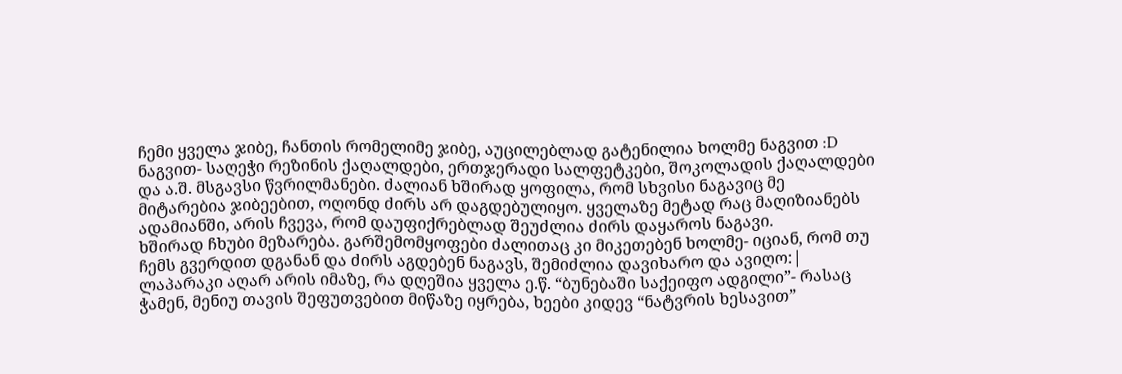ჩემი ყველა ჯიბე, ჩანთის რომელიმე ჯიბე, აუცილებლად გატენილია ხოლმე ნაგვით :D ნაგვით- საღეჭი რეზინის ქაღალდები, ერთჯერადი სალფეტკები, შოკოლადის ქაღალდები და ა.შ. მსგავსი წვრილმანები. ძალიან ხშირად ყოფილა, რომ სხვისი ნაგავიც მე მიტარებია ჯიბეებით, ოღონდ ძირს არ დაგდებულიყო. ყველაზე მეტად რაც მაღიზიანებს ადამიანში, არის ჩვევა, რომ დაუფიქრებლად შეუძლია ძირს დაყაროს ნაგავი.
ხშირად ჩხუბი მეზარება. გარშემომყოფები ძალითაც კი მიკეთებენ ხოლმე- იციან, რომ თუ ჩემს გვერდით დგანან და ძირს აგდებენ ნაგავს, შემიძლია დავიხარო და ავიღო:|
ლაპარაკი აღარ არის იმაზე, რა დღეშია ყველა ე.წ. “ბუნებაში საქეიფო ადგილი”- რასაც ჭამენ, მენიუ თავის შეფუთვებით მიწაზე იყრება, ხეები კიდევ “ნატვრის ხესავით”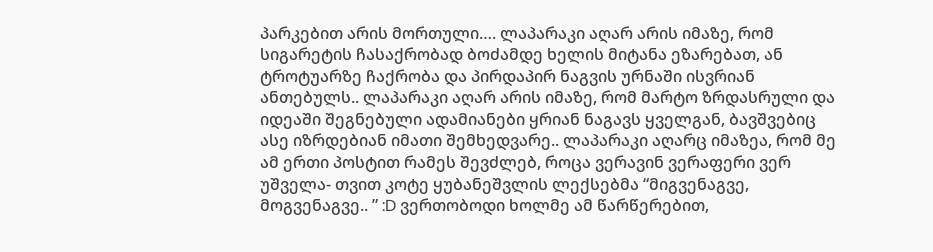პარკებით არის მორთული…. ლაპარაკი აღარ არის იმაზე, რომ სიგარეტის ჩასაქრობად ბოძამდე ხელის მიტანა ეზარებათ, ან ტროტუარზე ჩაქრობა და პირდაპირ ნაგვის ურნაში ისვრიან ანთებულს.. ლაპარაკი აღარ არის იმაზე, რომ მარტო ზრდასრული და იდეაში შეგნებული ადამიანები ყრიან ნაგავს ყველგან, ბავშვებიც ასე იზრდებიან იმათი შემხედვარე.. ლაპარაკი აღარც იმაზეა, რომ მე ამ ერთი პოსტით რამეს შევძლებ, როცა ვერავინ ვერაფერი ვერ უშველა- თვით კოტე ყუბანეშვლის ლექსებმა “მიგვენაგვე, მოგვენაგვე.. ” :D ვერთობოდი ხოლმე ამ წარწერებით,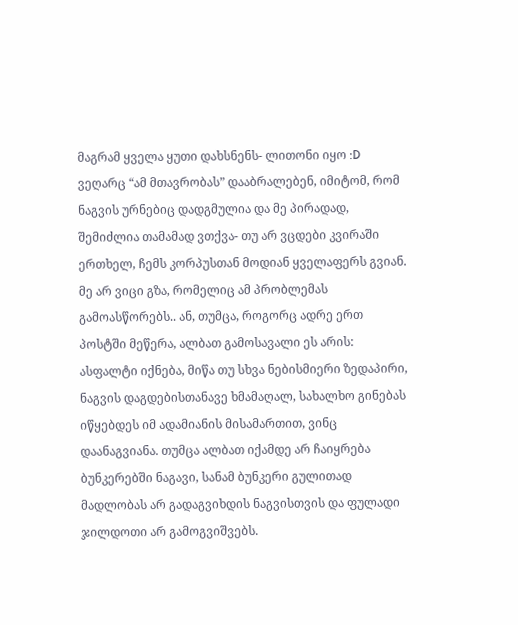მაგრამ ყველა ყუთი დახსნენს- ლითონი იყო :D ვეღარც “ამ მთავრობას” დააბრალებენ, იმიტომ, რომ ნაგვის ურნებიც დადგმულია და მე პირადად, შემიძლია თამამად ვთქვა- თუ არ ვცდები კვირაში ერთხელ, ჩემს კორპუსთან მოდიან ყველაფერს გვიან.
მე არ ვიცი გზა, რომელიც ამ პრობლემას გამოასწორებს.. ან, თუმცა, როგორც ადრე ერთ პოსტში მეწერა, ალბათ გამოსავალი ეს არის:
ასფალტი იქნება, მიწა თუ სხვა ნებისმიერი ზედაპირი, ნაგვის დაგდებისთანავე ხმამაღალ, სახალხო გინებას იწყებდეს იმ ადამიანის მისამართით, ვინც დაანაგვიანა. თუმცა ალბათ იქამდე არ ჩაიყრება ბუნკერებში ნაგავი, სანამ ბუნკერი გულითად მადლობას არ გადაგვიხდის ნაგვისთვის და ფულადი ჯილდოთი არ გამოგვიშვებს.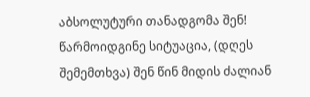აბსოლუტური თანადგომა შენ! წარმოიდგინე სიტუაცია, (დღეს შემემთხვა) შენ წინ მიდის ძალიან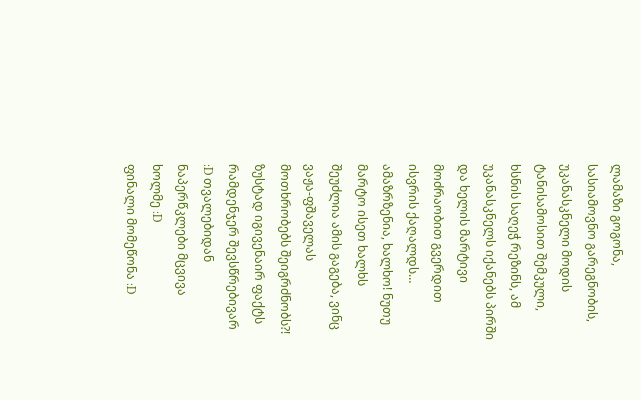ლამაზი გოგონა, სასიამოვნო გარეგნობის, უკანასკნელი მოდის ტანისამოსით შემკული, ხსნის საღეჭ რეზინს, ამ უკანასკნელს იქანებს პირში და ხელის მარტივი მოძრაობით გვერდით ისვრის ქაღალდს… ამაზრზენია, ხალხო! ნუთუ მარტო ისეთ ხალხს შეუძლია ამის გაგება, ვინც ვაჟა-ფშაველას მოთხრობებს შეიგრძნობს?!
ზუსტად იგივენაირ ფაქტს რამდენჯერ შევსწრებივარ :D თვალებიდან ნაპერწკლები მცვივა ხოლმე :D
ფინალი მომეწონა :D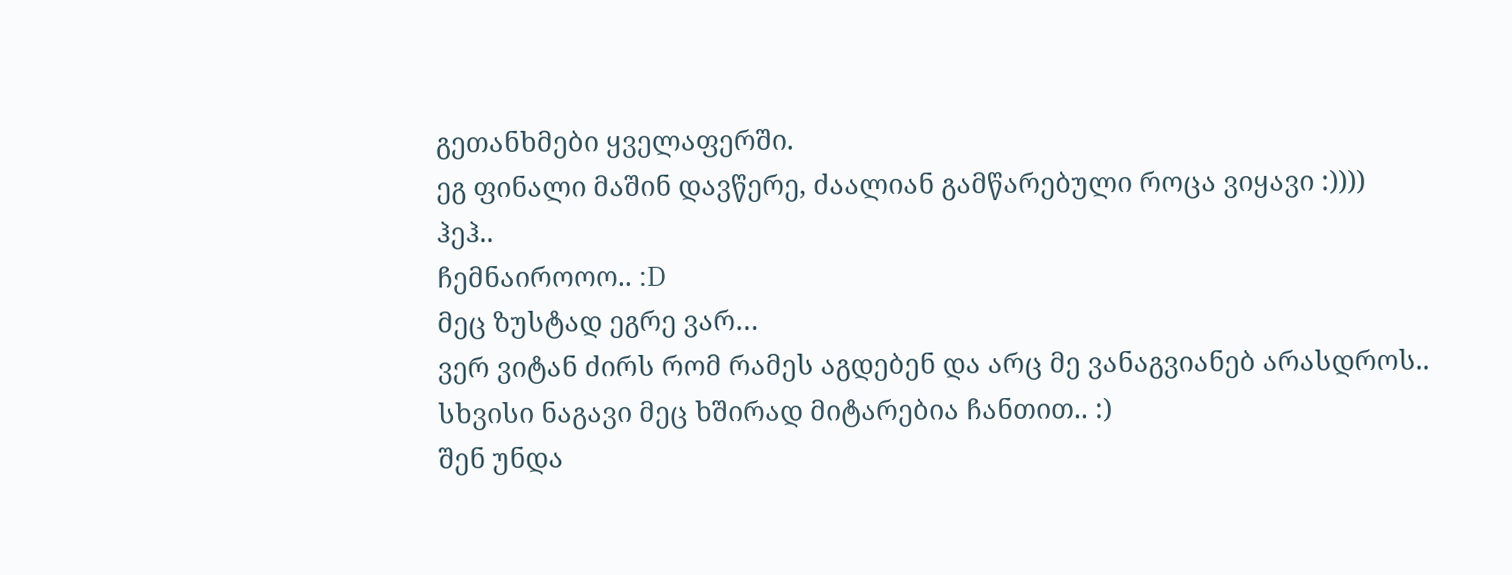გეთანხმები ყველაფერში.
ეგ ფინალი მაშინ დავწერე, ძაალიან გამწარებული როცა ვიყავი :))))
ჰეჰ..
ჩემნაიროოო.. :D
მეც ზუსტად ეგრე ვარ…
ვერ ვიტან ძირს რომ რამეს აგდებენ და არც მე ვანაგვიანებ არასდროს..
სხვისი ნაგავი მეც ხშირად მიტარებია ჩანთით.. :)
შენ უნდა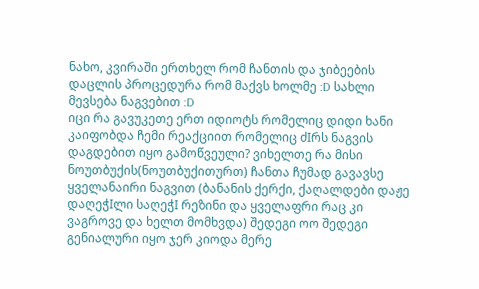ნახო, კვირაში ერთხელ რომ ჩანთის და ჯიბეების დაცლის პროცედურა რომ მაქვს ხოლმე :D სახლი მევსება ნაგვებით :D
იცი რა გავუკეთე ერთ იდიოტს რომელიც დიდი ხანი კაიფობდა ჩემი რეაქციით რომელიც ძIრს ნაგვის დაგდებით იყო გამოწვეული? ვიხელთე რა მისი ნოუთბუქის(ნოუთბუქითურთ) ჩანთა ჩუმად გავავსე ყველანაირი ნაგვით (ბანანის ქერქი, ქაღალდები დაჟე დაღეჭIლი საღეჭI რეზინი და ყველაფრი რაც კი ვაგროვე და ხელთ მომხვდა) შედეგი ოო შედეგი გენიალური იყო ჯერ კიოდა მერე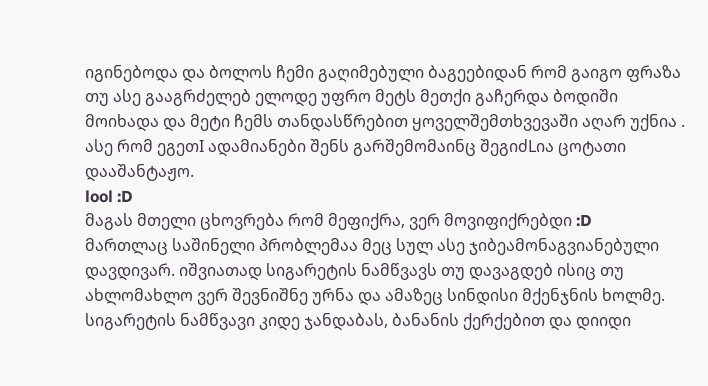იგინებოდა და ბოლოს ჩემი გაღიმებული ბაგეებიდან რომ გაიგო ფრაზა თუ ასე გააგრძელებ ელოდე უფრო მეტს მეთქი გაჩერდა ბოდიში მოიხადა და მეტი ჩემს თანდასწრებით ყოველშემთხვევაში აღარ უქნია . ასე რომ ეგეთI ადამიანები შენს გარშემომაინც შეგიძLია ცოტათი დააშანტაჟო.
lool :D
მაგას მთელი ცხოვრება რომ მეფიქრა, ვერ მოვიფიქრებდი :D
მართლაც საშინელი პრობლემაა მეც სულ ასე ჯიბეამონაგვიანებული დავდივარ. იშვიათად სიგარეტის ნამწვავს თუ დავაგდებ ისიც თუ ახლომახლო ვერ შევნიშნე ურნა და ამაზეც სინდისი მქენჯნის ხოლმე.
სიგარეტის ნამწვავი კიდე ჯანდაბას, ბანანის ქერქებით და დიიდი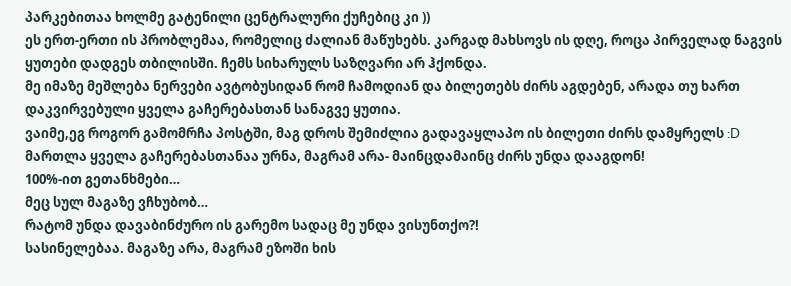პარკებითაა ხოლმე გატენილი ცენტრალური ქუჩებიც კი ))
ეს ერთ-ერთი ის პრობლემაა, რომელიც ძალიან მაწუხებს. კარგად მახსოვს ის დღე, როცა პირველად ნაგვის ყუთები დადგეს თბილისში. ჩემს სიხარულს საზღვარი არ ჰქონდა.
მე იმაზე მეშლება ნერვები ავტობუსიდან რომ ჩამოდიან და ბილეთებს ძირს აგდებენ, არადა თუ ხართ დაკვირვებული ყველა გაჩერებასთან სანაგვე ყუთია.
ვაიმე,ეგ როგორ გამომრჩა პოსტში, მაგ დროს შემიძლია გადავაყლაპო ის ბილეთი ძირს დამყრელს :D
მართლა ყველა გაჩერებასთანაა ურნა, მაგრამ არა- მაინცდამაინც ძირს უნდა დააგდონ!
100%-ით გეთანხმები…
მეც სულ მაგაზე ვჩხუბობ…
რატომ უნდა დავაბინძურო ის გარემო სადაც მე უნდა ვისუნთქო?!
სასინელებაა. მაგაზე არა, მაგრამ ეზოში ხის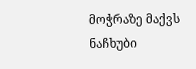მოჭრაზე მაქვს ნაჩხუბი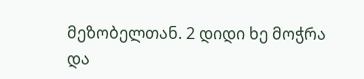მეზობელთან. 2 დიდი ხე მოჭრა და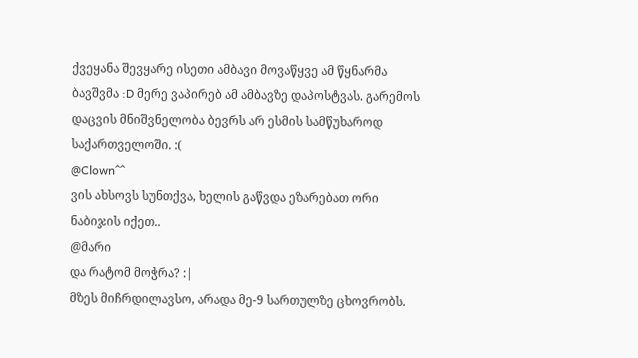ქვეყანა შევყარე ისეთი ამბავი მოვაწყვე ამ წყნარმა ბავშვმა :D მერე ვაპირებ ამ ამბავზე დაპოსტვას. გარემოს დაცვის მნიშვნელობა ბევრს არ ესმის სამწუხაროდ საქართველოში. :(
@Clown^^
ვის ახსოვს სუნთქვა, ხელის გაწვდა ეზარებათ ორი ნაბიჯის იქეთ..
@მარი
და რატომ მოჭრა? :|
მზეს მიჩრდილავსო, არადა მე-9 სართულზე ცხოვრობს.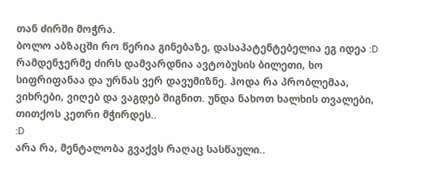თან ძირში მოჭრა.
ბოლო აბზაცში რო წერია გინებაზე, დასაპატენტებელია ეგ იდეა :D
რამდენჯერმე ძირს დამვარდნია ავტობუსის ბილეთი, ხო სიფრიფანაა და ურნას ვერ დავუმიზნე. ჰოდა რა პრობლემაა, ვიხრები, ვიღებ და ვაგდებ შიგნით. უნდა ნახოთ ხალხის თვალები, თითქოს კეთრი მჭირდეს..
:D
არა რა, მენტალობა გვაქვს რაღაც სასწაული..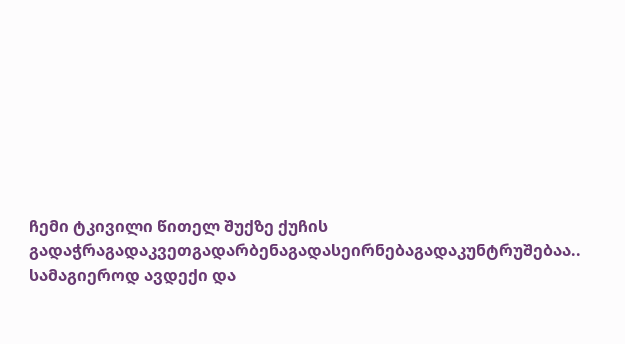ჩემი ტკივილი წითელ შუქზე ქუჩის გადაჭრაგადაკვეთგადარბენაგადასეირნებაგადაკუნტრუშებაა..
სამაგიეროდ ავდექი და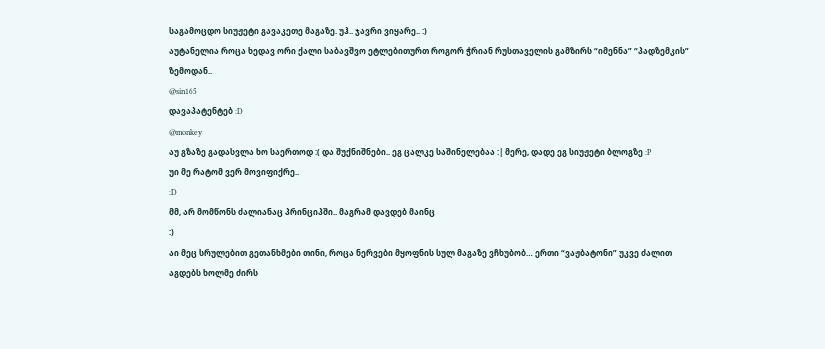საგამოცდო სიუჟეტი გავაკეთე მაგაზე. უჰ.. ჯავრი ვიყარე.. :)
აუტანელია როცა ხედავ ორი ქალი საბავშვო ეტლებითურთ როგორ ჭრიან რუსთაველის გამზირს “იმენნა” “პადზემკის” ზემოდან..
@sin165
დავაპატენტებ :D
@monkey
აუ გზაზე გადასვლა ხო საერთოდ :( და შუქნიშნები.. ეგ ცალკე საშინელებაა :| მერე, დადე ეგ სიუჟეტი ბლოგზე :P
უი მე რატომ ვერ მოვიფიქრე..
:D
მმ, არ მომწონს ძალიანაც პრინციპში.. მაგრამ დავდებ მაინც
:)
აი მეც სრულებით გეთანხმები თინი, როცა ნერვები მყოფნის სულ მაგაზე ვჩხუბობ… ერთი “ვაჟბატონი” უკვე ძალით აგდებს ხოლმე ძირს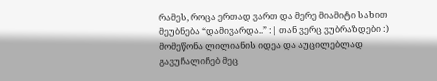რამეს, როცა ერთად ვართ და მერე მიამიტი სახით მეუბნება “დამივარდა..” :| თან ვერც ვუბრაზდები :)
მომეწონა ლილიანის იდეა და აუცილებლად გავუჩალიჩებ მეც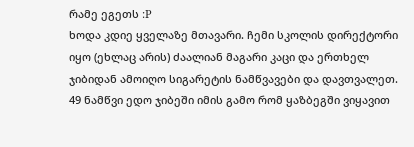რამე ეგეთს :P
ხოდა კდიე ყველაზე მთავარი. ჩემი სკოლის დირექტორი იყო (ეხლაც არის) ძაალიან მაგარი კაცი და ერთხელ ჯიბიდან ამოიღო სიგარეტის ნამწვავები და დავთვალეთ. 49 ნამწვი ედო ჯიბეში იმის გამო რომ ყაზბეგში ვიყავით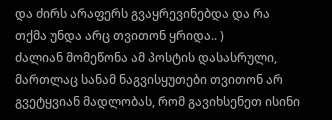და ძირს არაფერს გვაყრევინებდა და რა თქმა უნდა არც თვითონ ყრიდა.. )
ძალიან მომეწონა ამ პოსტის დასასრული, მართლაც სანამ ნაგვისყუთები თვითონ არ გვეტყვიან მადლობას, რომ გავიხსენეთ ისინი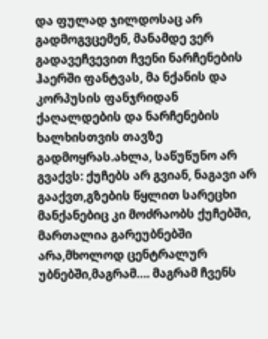და ფულად ჯილდოსაც არ გადმოგვცემენ, მანამდე ვერ გადავეჩვევით ჩვენი ნარჩენების ჰაერში ფანტვას, მა ნქანის და კორპუსის ფანჯრიდან ქაღალდების და ნარჩენების ხალხისთვის თავზე გადმოყრას.ახლა, საწუწუნო არ გვაქვს: ქუჩებს არ გვიან, ნაგავი არ გააქვთ,გზების წყლით სარეცხი მანქანებიც კი მოძრაობს ქუჩებში, მართალია გარეუბნებში არა,მხოლოდ ცენტრალურ უბნებში,მაგრამ…. მაგრამ ჩვენს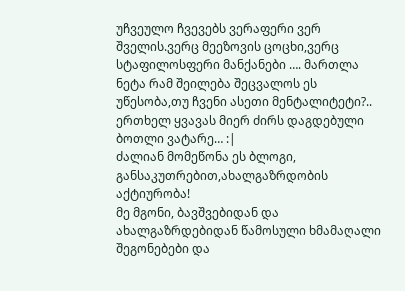უჩვეულო ჩვევებს ვერაფერი ვერ შველის.ვერც მეეზოვის ცოცხი,ვერც სტაფილოსფერი მანქანები …. მართლა ნეტა რამ შეილება შეცვალოს ეს უწესობა,თუ ჩვენი ასეთი მენტალიტეტი?..
ერთხელ ყვავას მიერ ძირს დაგდებული ბოთლი ვატარე… :|
ძალიან მომეწონა ეს ბლოგი, განსაკუთრებით,ახალგაზრდობის აქტიურობა!
მე მგონი, ბავშვებიდან და ახალგაზრდებიდან წამოსული ხმამაღალი შეგონებები და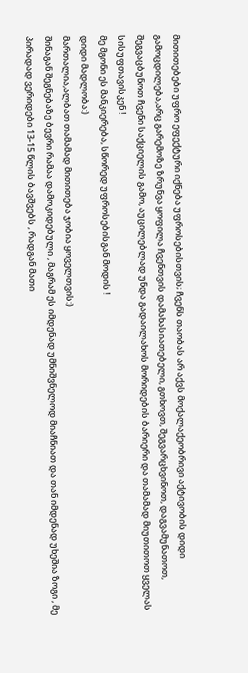მითითებები უფრო ეფექტური იქნება უფროსებისთვის; ჩვენს თაობას არ აქვს მოქალაქეობრივი აქტივობის დიდი გამოცდილება,არც გარემოზე ზრუნვა ყოფილა ჩვენთვის დამახასიათებელი, გთხოვთ, შეგვარცხვინოთ, დაგვამუნათოთ, შეგვაცბუნოთ ჩვენი საქციელის გამო, აუცილებლად უნდა გადაილახოს მორიდების ბარიერი და თამამად მიუთითოთ ყველას სისუფთავისკენ !
მე მგონი ეს მანკიერება, სწორედ უფროსებისგან მოდის !
დიდი მადლობა:)
მართალია,ალბათ თამამად მითითება ჯობია ყოველთვის:)
შინაგან შეგნებაზე ბევრი რამაა დამოკიდებული , მაგრამ ეს იმდენად უმნიშვნელოდ მიაჩნიათ და თან იმდენად უხეშია ზოგი , მე პირადად ვერიდები 13-15 წლის ბავშვებს , რადგან მათი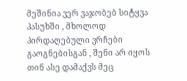მეშინია ვერ ვაჯობებ სიტყვა პასუხში , მხოლოდ პირდაღებული ვრჩები გაოგნებისგან , შენი არ იყოს თინ ასე დამაქვს მეც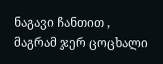ნაგავი ჩანთით , მაგრამ ჯერ ცოცხალი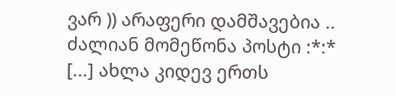ვარ )) არაფერი დამშავებია .. ძალიან მომეწონა პოსტი :*:*
[...] ახლა კიდევ ერთს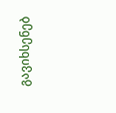გავიხსენებ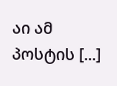აი ამ პოსტის [...]